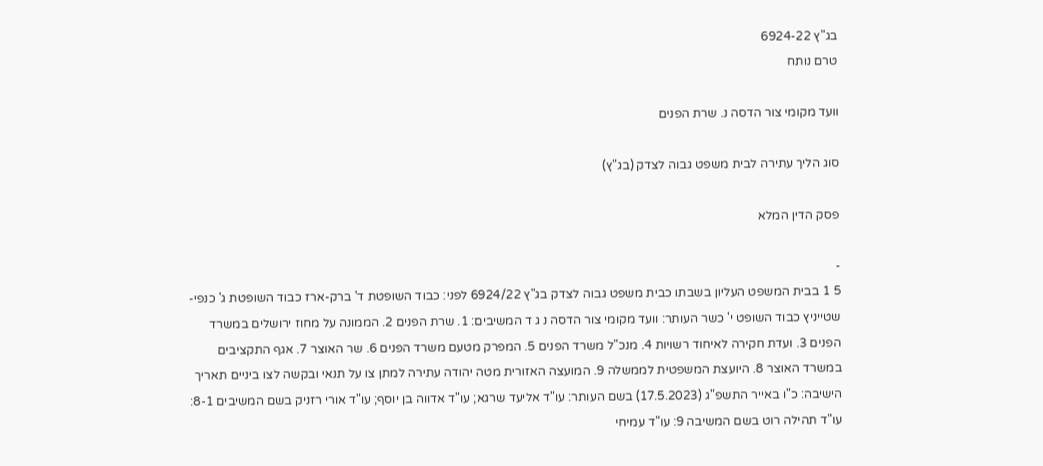בג"ץ 6924-22
טרם נותח

וועד מקומי צור הדסה נ. שרת הפנים

סוג הליך עתירה לבית משפט גבוה לצדק (בג"ץ)

פסק הדין המלא

-
5 1 בבית המשפט העליון בשבתו כבית משפט גבוה לצדק בג"ץ 6924/22 לפני: כבוד השופטת ד' ברק-ארז כבוד השופטת ג' כנפי-שטייניץ כבוד השופט י' כשר העותר: וועד מקומי צור הדסה נ ג ד המשיבים: 1. שרת הפנים 2. הממונה על מחוז ירושלים במשרד הפנים 3. ועדת חקירה לאיחוד רשויות 4. מנכ"ל משרד הפנים 5. המפרק מטעם משרד הפנים 6. שר האוצר 7. אגף התקציבים במשרד האוצר 8. היועצת המשפטית לממשלה 9. המועצה האזורית מטה יהודה עתירה למתן צו על תנאי ובקשה לצו ביניים תאריך הישיבה: כ"ו באייר התשפ"ג (17.5.2023) בשם העותר: עו"ד אליעד שרגא; עו"ד אדווה בן יוסף; עו"ד אורי רזניק בשם המשיבים 8-1: עו"ד תהילה רוט בשם המשיבה 9: עו"ד עמיחי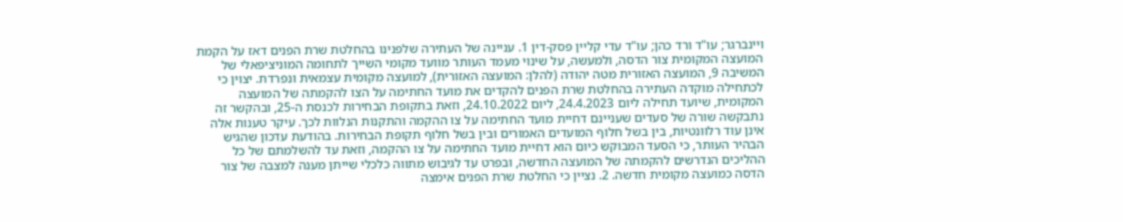ויינברגר; עו"ד ורד כהן; עו"ד עדי קליין פסק-דין 1. עניינה של העתירה שלפנינו בהחלטת שרת הפנים דאז על הקמת המועצה המקומית צור הדסה, ולמעשה, על שינוי מעמד העותר מוועד מקומי השייך לתחומה המוניציפאלי של המשיבה 9, המועצה האזורית מטה יהודה (להלן: המועצה האזורית), למועצה מקומית עצמאית ונפרדת. יצוין כי לכתחילה מוקדה העתירה בהחלטת שרת הפנים להקדים את מועד החתימה על הצו להקמתה של המועצה המקומית, שיועד תחילה ליום 24.4.2023, ליום 24.10.2022, וזאת בתקופת הבחירות לכנסת ה-25, ובהקשר זה נתבקשה שורה של סעדים שעניינם דחיית מועד החתימה על צו ההקמה והתקנות הנלוות לכך. עיקר טענות אלה אינן עוד רלוונטיות, בין בשל חלוף המועדים האמורים ובין בשל חלוף תקופת הבחירות. בהודעת עדכון שהגיש הבהיר העותר, כי הסעד המבוקש כיום הוא דחיית מועד החתימה על צו ההקמה, וזאת עד להשלמתם של כל ההליכים הנדרשים להקמתה של המועצה החדשה, ובפרט עד לגיבוש מתווה כלכלי שייתן מענה למצבה של צור הדסה כמועצה מקומית חדשה. 2. נציין כי החלטת שרת הפנים אימצה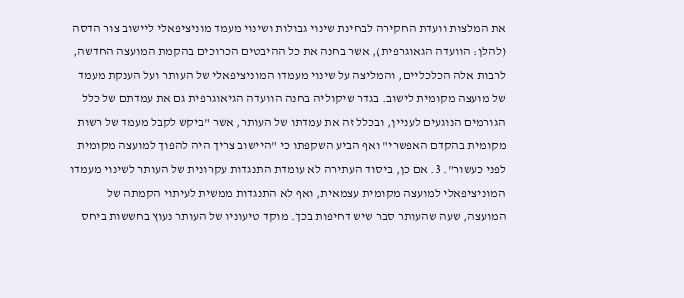את המלצות וועדת החקירה לבחינת שינוי גבולות ושינוי מעמד מוניציפאלי ליישוב צור הדסה (להלן: הוועדה הגאוגרפית), אשר בחנה את כל ההיבטים הכרוכים בהקמת המועצה החדשה, לרבות אלה הכלכליים, והמליצה על שינוי מעמדו המוניציפאלי של העותר ועל הענקת מעמד של מועצה מקומית לישוב. בגדר שיקוליה בחנה הוועדה הגיאוגרפית גם את עמדתם של כלל הגורמים הנוגעים לעניין, ובכלל זה את עמדתו של העותר, אשר "ביקש לקבל מעמד של רשות מקומית בהקדם האפשרי" ואף הביע השקפתו כי "היישוב צריך היה להפוך למועצה מקומית לפני כעשור". 3. אם כן, ביסוד העתירה לא עומדת התנגדות עקרונית של העותר לשינוי מעמדו המוניציפאלי למועצה מקומית עצמאית, ואף לא התנגדות ממשית לעיתוי הקמתה של המועצה, שעה שהעותר סבר שיש דחיפות בכך. מוקד טיעוניו של העותר נעוץ בחששות ביחס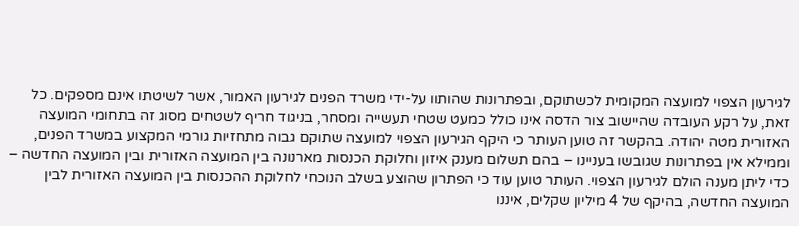לגירעון הצפוי למועצה המקומית לכשתוקם, ובפתרונות שהותוו על-ידי משרד הפנים לגירעון האמור, אשר לשיטתו אינם מספקים. כל זאת, על רקע העובדה שהיישוב צור הדסה אינו כולל כמעט שטחי תעשייה ומסחר, בניגוד חריף לשטחים מסוג זה בתחומי המועצה האזורית מטה יהודה. בהקשר זה טוען העותר כי היקף הגירעון הצפוי למועצה שתוקם גבוה מתחזיות גורמי המקצוע במשרד הפנים, וממילא אין בפתרונות שגובשו בעניינו – בהם תשלום מענק איזון וחלוקת הכנסות מארנונה בין המועצה האזורית ובין המועצה החדשה – כדי ליתן מענה הולם לגירעון הצפוי. העותר טוען עוד כי הפתרון שהוצע בשלב הנוכחי לחלוקת ההכנסות בין המועצה האזורית לבין המועצה החדשה, בהיקף של 4 מיליון שקלים, איננו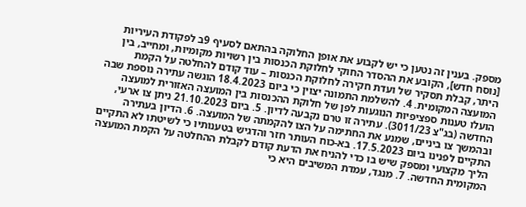מספק. בענין זה נטען כי יש לקבוע את אופן החלוקה בהתאם לסעיף 9ב לפקודת העיריות [נוסח חדש], הקובע את ההסדר החוקי לחלוקת הכנסות בין רשויות מקומיות, ומחייב, בין היתר, קבלת תסקיר של ועדת חקירה לחלוקת הכנסות – עוד קודם להחלטה על הקמת המועצה המקומית. 4. להשלמת התמונה יצוין כי ביום 18.4.2023 הוגשה עתירה נוספת שבה הועלו טענות ספציפיות הנוגעות לפן של חלוקת ההכנסות בין המועצה האזורית למועצה החדשה (בג"צ 3011/23). עתירה זו טרם נקבעה לדיון. 5. ביום 21.10.2023 ניתן צו ארעי, ובהמשך צו ביניים, שמנע את החתימה על הצו להקמתה של המועצה. 6. הדיון בעתירה התקיים לפנינו ביום 17.5.2023. בא-כוח העותר חזר והדגיש בטענותיו כי לשיטתו לא התקיים הליך מקצועי ומספק שיש בו כדי להניח את הדעת קודם לקבלת ההחלטה על הקמת המועצה המקומית החדשה. 7. מנגד, עמדת המשיבים היא כי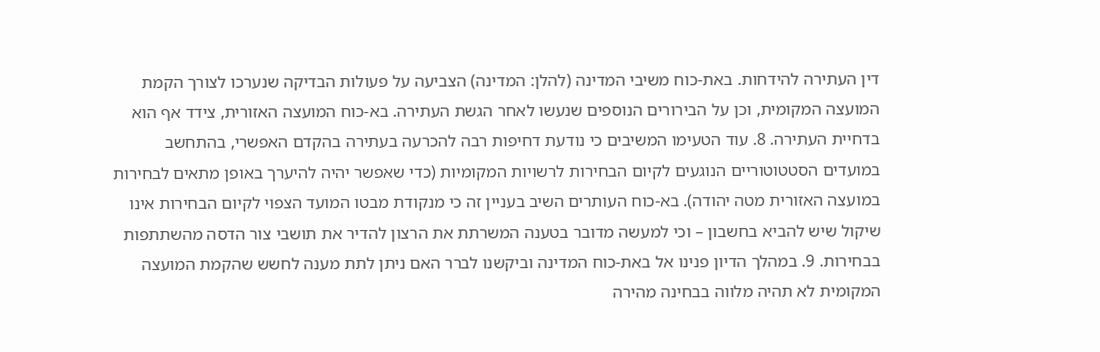דין העתירה להידחות. באת-כוח משיבי המדינה (להלן: המדינה) הצביעה על פעולות הבדיקה שנערכו לצורך הקמת המועצה המקומית, וכן על הבירורים הנוספים שנעשו לאחר הגשת העתירה. בא-כוח המועצה האזורית, צידד אף הוא בדחיית העתירה. 8. עוד הטעימו המשיבים כי נודעת דחיפות רבה להכרעה בעתירה בהקדם האפשרי, בהתחשב במועדים הסטטוטוריים הנוגעים לקיום הבחירות לרשויות המקומיות (כדי שאפשר יהיה להיערך באופן מתאים לבחירות במועצה האזורית מטה יהודה). בא-כוח העותרים השיב בעניין זה כי מנקודת מבטו המועד הצפוי לקיום הבחירות אינו שיקול שיש להביא בחשבון – וכי למעשה מדובר בטענה המשרתת את הרצון להדיר את תושבי צור הדסה מהשתתפות בבחירות. 9. במהלך הדיון פנינו אל באת-כוח המדינה וביקשנו לברר האם ניתן לתת מענה לחשש שהקמת המועצה המקומית לא תהיה מלווה בבחינה מהירה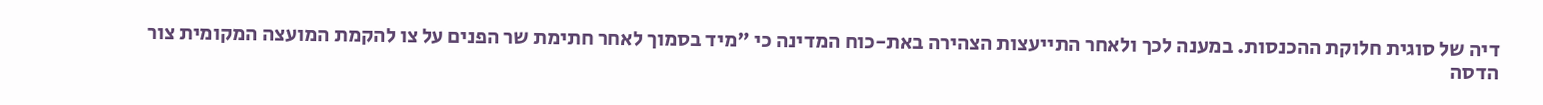דיה של סוגית חלוקת ההכנסות. במענה לכך ולאחר התייעצות הצהירה באת-כוח המדינה כי "מיד בסמוך לאחר חתימת שר הפנים על צו להקמת המועצה המקומית צור הדסה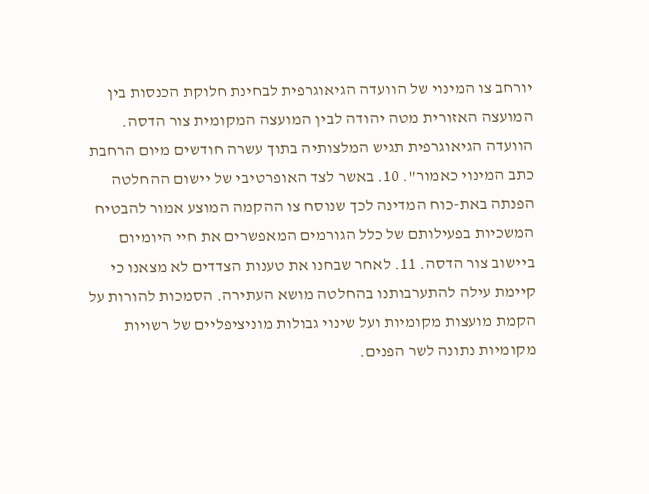יורחב צו המינוי של הוועדה הגיאוגרפית לבחינת חלוקת הכנסות בין המועצה האזורית מטה יהודה לבין המועצה המקומית צור הדסה. הוועדה הגיאוגרפית תגיש המלצותיה בתוך עשרה חודשים מיום הרחבת כתב המינוי כאמור". 10. באשר לצד האופרטיבי של יישום ההחלטה הפנתה באת-כוח המדינה לכך שנוסח צו ההקמה המוצע אמור להבטיח המשכיות בפעילותם של כלל הגורמים המאפשרים את חיי היומיום ביישוב צור הדסה. 11. לאחר שבחנו את טענות הצדדים לא מצאנו כי קיימת עילה להתערבותנו בהחלטה מושא העתירה. הסמכות להורות על הקמת מועצות מקומיות ועל שינוי גבולות מוניציפליים של רשויות מקומיות נתונה לשר הפנים.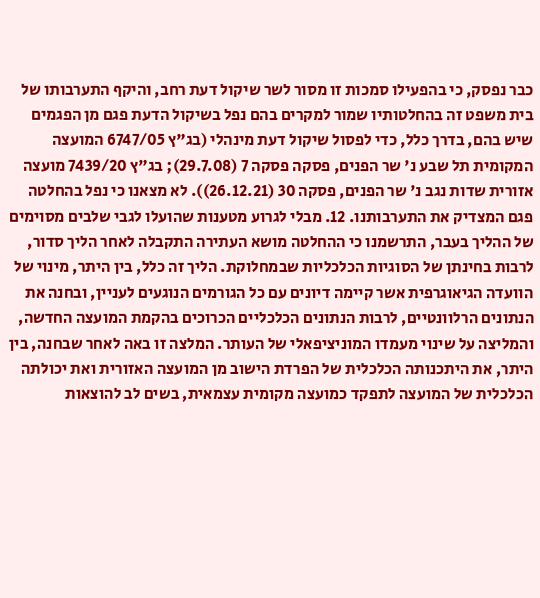כבר נפסק, כי בהפעילו סמכות זו מסור לשר שיקול דעת רחב, והיקף התערבותו של בית משפט זה בהחלטותיו שמור למקרים בהם נפל בשיקול הדעת פגם מן הפגמים שיש בהם, בדרך כלל, כדי לפסול שיקול דעת מינהלי (בג"ץ 6747/05 המועצה המקומית תל שבע נ' שר הפנים, פסקה פסקה 7 (29.7.08); בג"ץ 7439/20 מועצה אזורית שדות נגב נ' שר הפנים, פסקה 30 (26.12.21)). לא מצאנו כי נפל בהחלטה פגם המצדיק את התערבותנו. 12. מבלי לגרוע מטענות שהועלו לגבי שלבים מסוימים של ההליך בעבר, התרשמנו כי ההחלטה מושא העתירה התקבלה לאחר הליך סדור, לרבות בחינתן של הסוגיות הכלכליות שבמחלוקת. הליך זה כלל, בין היתר, מינוי של הוועדה הגיאוגרפית אשר קיימה דיונים עם כל הגורמים הנוגעים לעניין, ובחנה את הנתונים הרלוונטיים, לרבות הנתונים הכלכליים הכרוכים בהקמת המועצה החדשה, והמליצה על שינוי מעמדו המוניציפאלי של העותר. המלצה זו באה לאחר שבחנה, בין היתר, את היתכנותה הכלכלית של הפרדת הישוב מן המועצה האזורית ואת יכולתה הכלכלית של המועצה לתפקד כמועצה מקומית עצמאית, בשים לב להוצאות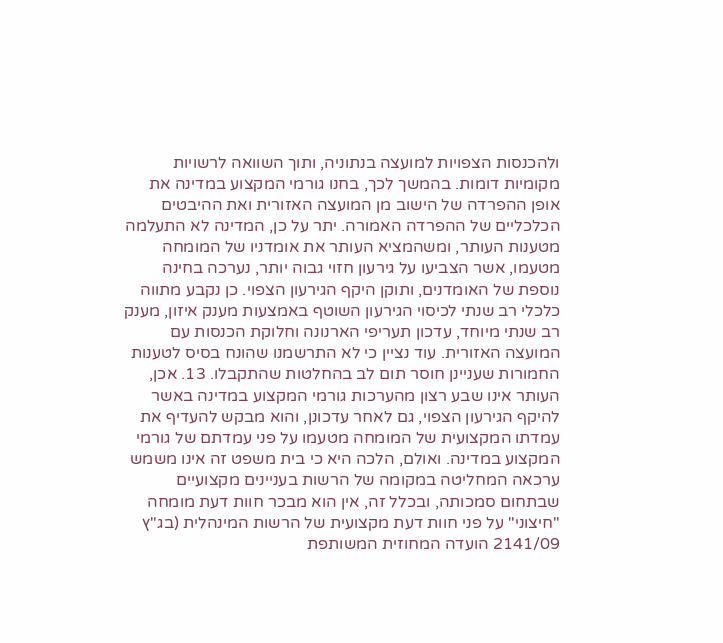ולהכנסות הצפויות למועצה בנתוניה, ותוך השוואה לרשויות מקומיות דומות. בהמשך לכך, בחנו גורמי המקצוע במדינה את אופן ההפרדה של הישוב מן המועצה האזורית ואת ההיבטים הכלכליים של ההפרדה האמורה. יתר על כן, המדינה לא התעלמה מטענות העותר, ומשהמציא העותר את אומדניו של המומחה מטעמו, אשר הצביעו על גירעון חזוי גבוה יותר, נערכה בחינה נוספת של האומדנים, ותוקן היקף הגירעון הצפוי. כן נקבע מתווה כלכלי רב שנתי לכיסוי הגירעון השוטף באמצעות מענק איזון, מענק רב שנתי מיוחד, עדכון תעריפי הארנונה וחלוקת הכנסות עם המועצה האזורית. עוד נציין כי לא התרשמנו שהונח בסיס לטענות החמורות שעניינן חוסר תום לב בהחלטות שהתקבלו. 13. אכן, העותר אינו שבע רצון מהערכות גורמי המקצוע במדינה באשר להיקף הגירעון הצפוי, גם לאחר עדכונן, והוא מבקש להעדיף את עמדתו המקצועית של המומחה מטעמו על פני עמדתם של גורמי המקצוע במדינה. ואולם, הלכה היא כי בית משפט זה אינו משמש ערכאה המחליטה במקומה של הרשות בעניינים מקצועיים שבתחום סמכותה, ובכלל זה, אין הוא מבכר חוות דעת מומחה "חיצוני" על פני חוות דעת מקצועית של הרשות המינהלית (בג"ץ 2141/09 הועדה המחוזית המשותפת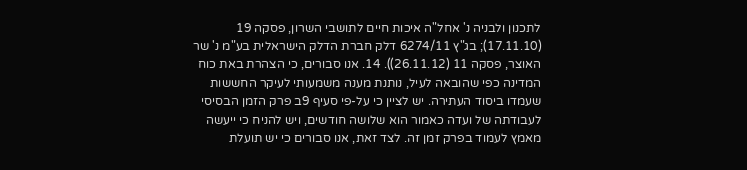לתכנון ולבניה נ' אחל"ה איכות חיים לתושבי השרון, פסקה 19 (17.11.10); בג"ץ 6274/11 דלק חברת הדלק הישראלית בע"מ נ' שר האוצר, פסקה 11 (26.11.12)). 14. אנו סבורים, כי הצהרת באת כוח המדינה כפי שהובאה לעיל, נותנת מענה משמעותי לעיקר החששות שעמדו ביסוד העתירה. יש לציין כי על-פי סעיף 9ב פרק הזמן הבסיסי לעבודתה של ועדה כאמור הוא שלושה חודשים, ויש להניח כי ייעשה מאמץ לעמוד בפרק זמן זה. לצד זאת, אנו סבורים כי יש תועלת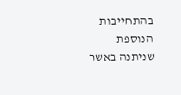בהתחייבות הנוספת שניתנה באשר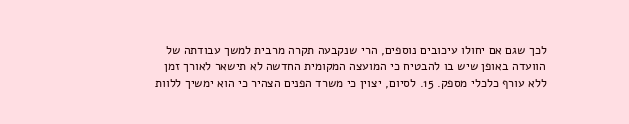לכך שגם אם יחולו עיכובים נוספים, הרי שנקבעה תקרה מרבית למשך עבודתה של הוועדה באופן שיש בו להבטיח כי המועצה המקומית החדשה לא תישאר לאורך זמן ללא עורף כלכלי מספק. 15. לסיום, יצוין כי משרד הפנים הצהיר כי הוא ימשיך ללוות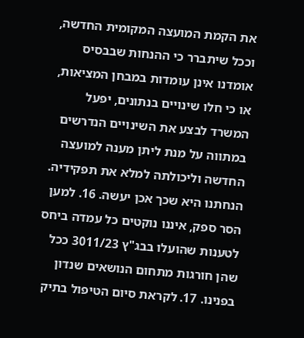את הקמת המועצה המקומית החדשה, וככל שיתברר כי ההנחות שבבסיס אומדנו אינן עומדות במבחן המציאות, או כי חלו שינויים בנתונים, יפעל המשרד לבצע את השינויים הנדרשים במתווה על מנת ליתן מענה למועצה החדשה וליכולתה למלא את תפקידיה. הנחתנו היא שכך אכן יעשה. 16. למען הסר ספק, איננו נוקטים כל עמדה ביחס לטענות שהועלו בבג"ץ 3011/23 ככל שהן חורגות מתחום הנושאים שנדון בפנינו. 17. לקראת סיום הטיפול בתיק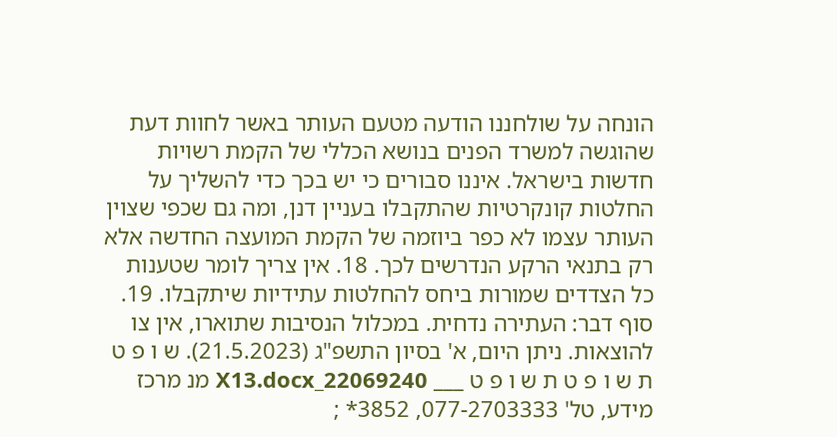הונחה על שולחננו הודעה מטעם העותר באשר לחוות דעת שהוגשה למשרד הפנים בנושא הכללי של הקמת רשויות חדשות בישראל. איננו סבורים כי יש בכך כדי להשליך על החלטות קונקרטיות שהתקבלו בעניין דנן, ומה גם שכפי שצוין העותר עצמו לא כפר ביוזמה של הקמת המועצה החדשה אלא רק בתנאי הרקע הנדרשים לכך. 18. אין צריך לומר שטענות כל הצדדים שמורות ביחס להחלטות עתידיות שיתקבלו. 19. סוף דבר: העתירה נדחית. במכלול הנסיבות שתוארו, אין צו להוצאות. ניתן היום, א' בסיון התשפ"ג (21.5.2023). ש ו פ ט ת ש ו פ ט ת ש ו פ ט ___ 22069240_X13.docx מנ מרכז מידע, טל' 077-2703333, 3852* ;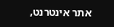אתר אינטרנט,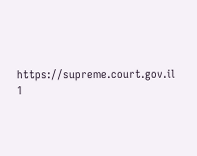https://supreme.court.gov.il 1